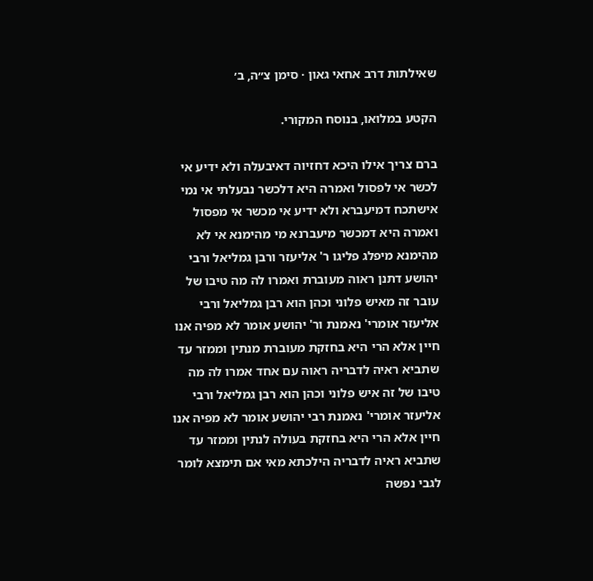שאילתות דרב אחאי גאון · סימן צ״ה, ב׳

הקטע במלואו, בנוסח המקורי.

ברם צריך אילו היכא דחזיוה דאיבעלה ולא ידיע אי לכשר אי לפסול ואמרה היא דלכשר נבעלתי אי נמי אישתכח דמיעברא ולא ידיע אי מכשר אי מפסול ואמרה היא דמכשר מיעברנא מי מהימנא אי לא מהימנא מיפלג פליגו ר' אליעזר ורבן גמליאל ורבי יהושע דתנן ראוה מעוברת ואמרו לה מה טיבו של עובר זה מאיש פלוני וכהן הוא רבן גמליאל ורבי אליעזר אומרי' נאמנת ור' יהושע אומר לא מפיה אנו חיין אלא הרי היא בחזקת מעוברת מנתין וממזר עד שתביא ראיה לדבריה ראוה עם אחד אמרו לה מה טיבו של זה איש פלוני וכהן הוא רבן גמליאל ורבי אליעזר אומרי' נאמנת רבי יהושע אומר לא מפיה אנו חיין אלא הרי היא בחזקת בעולה לנתין וממזר עד שתביא ראיה לדבריה הילכתא מאי אם תימצא לומר לגבי נפשה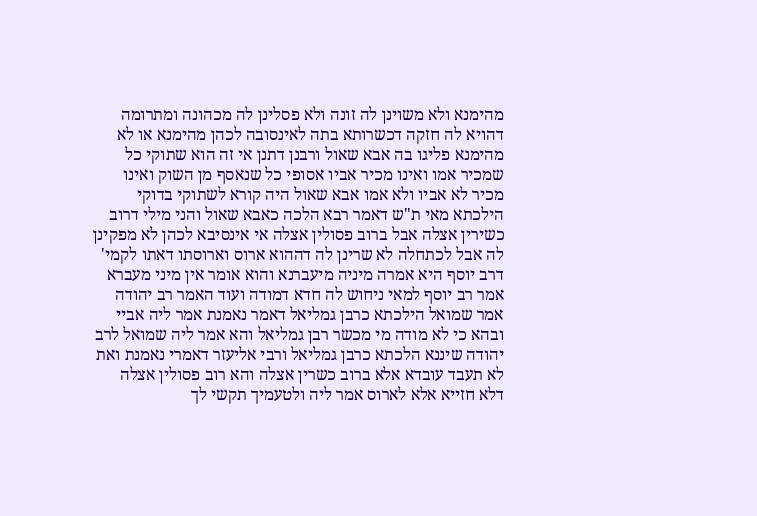מהימנא ולא משוינן לה זונה ולא פסלינן לה מכהונה ומתרומה דהויא לה חזקה דכשרותא בתה לאינסובה לכהן מהימנא או לא מהימנא פליגו בה אבא שאול ורבנן דתנן אי זה הוא שתוקי כל שמכיר אמו ואינו מכיר אביו אסופי כל שנאסף מן השוק ואינו מכיר לא אביו ולא אמו אבא שאול היה קורא לשתוקי בדוקי הילכתא מאי ת"ש דאמר רבא הלכה כאבא שאול והני מילי דרוב כשירין אצלה אבל ברוב פסולין אצלה אי אינסיבא לכהן לא מפקינן לה אבל לכתחלה לא שרינן לה דההוא ארוס וארוסתו דאתו לקמי' דרב יוסף היא אמרה מיניה מיעברנא והוא אומר אין מיני מעברא אמר רב יוסף למאי ניחוש לה חדא דמודה ועוד האמר רב יהודה אמר שמואל הילכתא כרבן גמליאל דאמר נאמנת אמר ליה אביי ובהא כי לא מודה מי מכשר רבן גמליאל והא אמר ליה שמואל לרב יהודה שיננא הלכתא כרבן גמליאל ורבי אליעזר דאמרי נאמנת ואת לא תעבד עובדא אלא ברוב כשרין אצלה והא רוב פסולין אצלה דלא חזייא אלא לארוס אמר ליה ולטעמיך תקשי לך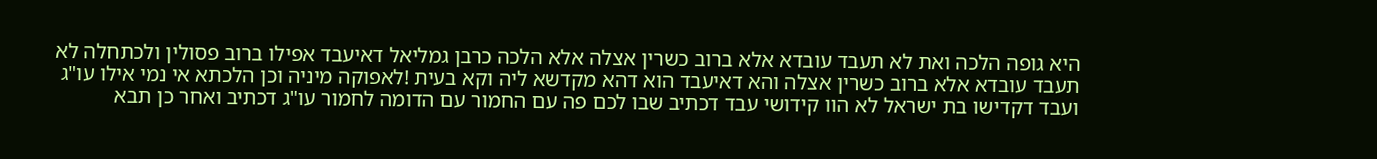היא גופה הלכה ואת לא תעבד עובדא אלא ברוב כשרין אצלה אלא הלכה כרבן גמליאל דאיעבד אפילו ברוב פסולין ולכתחלה לא תעבד עובדא אלא ברוב כשרין אצלה והא דאיעבד הוא דהא מקדשא ליה וקא בעית !לאפוקה מיניה וכן הלכתא אי נמי אילו עו"ג ועבד דקדישו בת ישראל לא הוו קידושי עבד דכתיב שבו לכם פה עם החמור עם הדומה לחמור עו"ג דכתיב ואחר כן תבא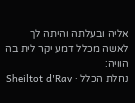אליה ובעלתה והיתה לך לאשה מכלל דמע יקר לית בה הוויה:
נחלת הכלל · Sheiltot d'Rav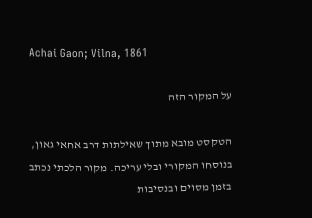Achai Gaon; Vilna, 1861

על המקור הזה

הטקסט מובא מתוך שאילתות דרב אחאי גאון, בנוסחו המקורי ובלי עריכה. מקור הלכתי נכתב בזמן מסוים ובנסיבות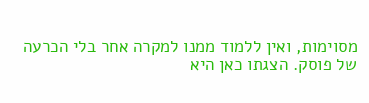מסוימות, ואין ללמוד ממנו למקרה אחר בלי הכרעה של פוסק. הצגתו כאן היא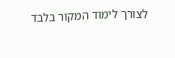לצורך לימוד המקור בלבד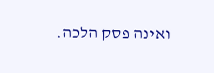ואינה פסק הלכה.